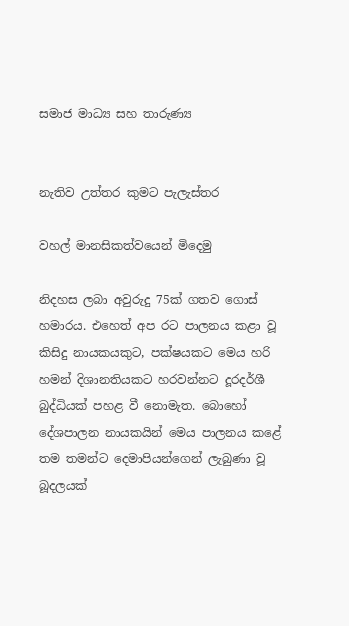සමාජ මාධ්‍ය සහ තාරුණ්‍ය


නැතිව උත්තර කුමට පැලැස්තර

වහල් මානසිකත්වයෙන් මිදෙමු

නිදහස ලබා අවුරුදු 75ක් ගතව ගොස් හමාරය. එහෙත් අප රට පාලනය කළා වූ කිසිදු නායකයකුට, පක්ෂයකට මෙය හරි හමන් දිශානතියකට හරවන්නට දූරදර්ශී බුද්ධියක් පහළ වී නොමැත. බොහෝ දේශපාලන නායකයින් මෙය පාලනය කළේ තම තමන්ට දෙමාපියන්ගෙන් ලැබුණා වූ බූදලයක්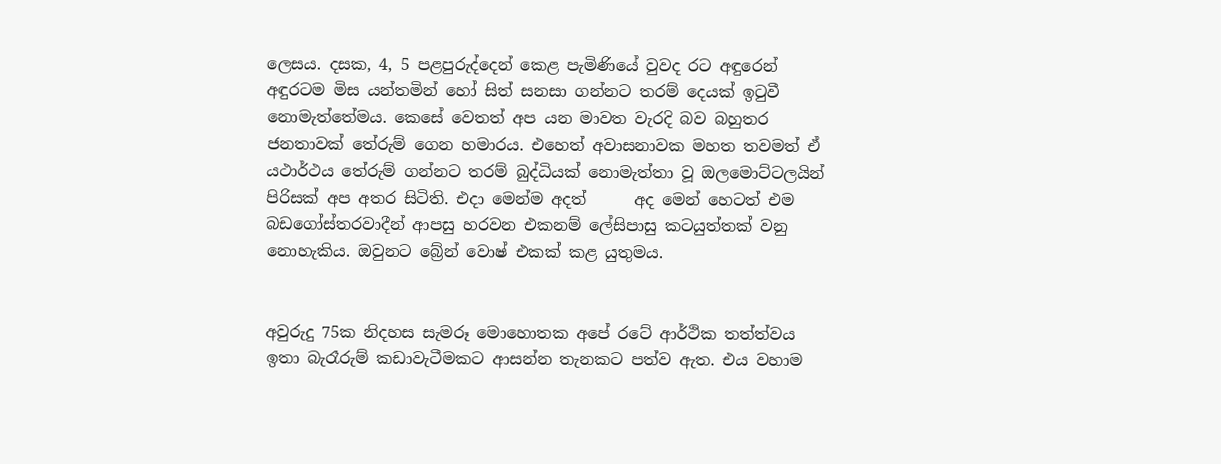ලෙසය. දසක, 4, 5 පළපුරුද්දෙන් කෙළ පැමිණියේ වුවද රට අඳුරෙන් අඳුරටම මිස යන්තමින් හෝ සිත් සනසා ගන්නට තරම් දෙයක් ඉටුවී නොමැත්තේමය. කෙසේ වෙතත් අප යන මාවත වැරදි බව බහුතර ජනතාවක් තේරුම් ගෙන හමාරය. එහෙත් අවාසනාවක මහත තවමත් ඒ යථාර්ථය තේරුම් ගන්නට තරම් බුද්ධියක් නොමැත්තා වූ ඔලමොට්ටලයින් පිරිසක් අප අතර සිටිති. එදා මෙන්ම අදත්      අද මෙන් හෙටත් එම බඩගෝස්තරවාදීන් ආපසු හරවන එකනම් ලේසිපාසු කටයුත්තක් වනු නොහැකිය. ඔවුනට බ්‍රේන් වොෂ් එකක් කළ යුතුමය.


අවුරුදු 75ක නිදහස සැමරූ මොහොතක අපේ රටේ ආර්ථික තත්ත්වය ඉතා බැරෑරුම් කඩාවැටීමකට ආසන්න තැනකට පත්ව ඇත. එය වහාම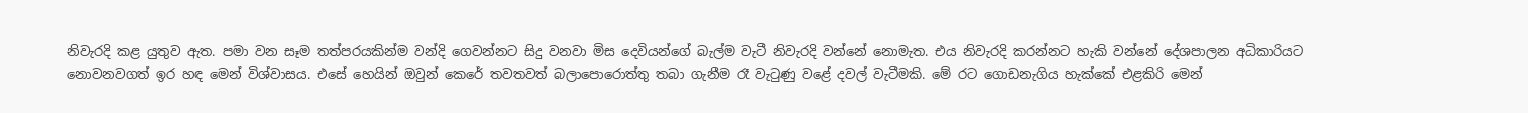නිවැරදි කළ යුතුව ඇත. පමා වන සෑම තත්පරයකින්ම වන්දි ගෙවන්නට සිදු වනවා මිස දෙවියන්ගේ බැල්ම වැටී නිවැරදි වන්නේ නොමැත. එය නිවැරදි කරන්නට හැකි වන්නේ දේශපාලන අධිකාරියට නොවනවගත් ඉර හඳ මෙන් විශ්වාසය. එසේ හෙයින් ඔවුන් කෙරේ තවතවත් බලාපොරොත්තු තබා ගැනීම රෑ වැටුණු වළේ දවල් වැටීමකි. මේ රට ගොඩනැගිය හැක්කේ එළකිරි මෙන්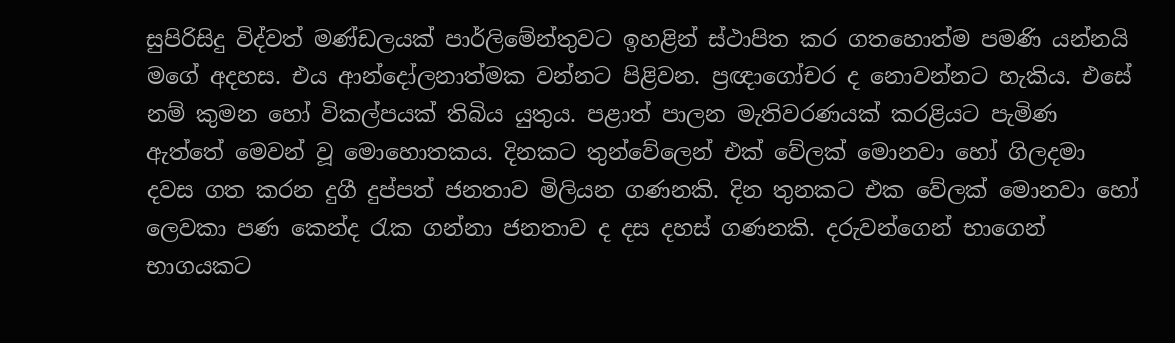සුපිරිසිදු විද්වත් මණ්ඩලයක් පාර්ලිමේන්තුවට ඉහළින් ස්ථාපිත කර ගතහොත්ම පමණි යන්නයි මගේ අදහස. එය ආන්දෝලනාත්මක වන්නට පිළිවන. ප්‍රඥාගෝචර ද නොවන්නට හැකිය. එසේ නම් කුමන හෝ විකල්පයක් තිබිය යුතුය. පළාත් පාලන මැතිවරණයක් කරළියට පැමිණ ඇත්තේ මෙවන් වූ මොහොතකය. දිනකට තුන්වේලෙන් එක් වේලක් මොනවා හෝ ගිලදමා දවස ගත කරන දුගී දුප්පත් ජනතාව මිලියන ගණනකි. දින තුනකට එක වේලක් මොනවා හෝ ලෙවකා පණ කෙන්ද රැක ගන්නා ජනතාව ද දස දහස් ගණනකි. දරුවන්ගෙන් භාගෙන් භාගයකට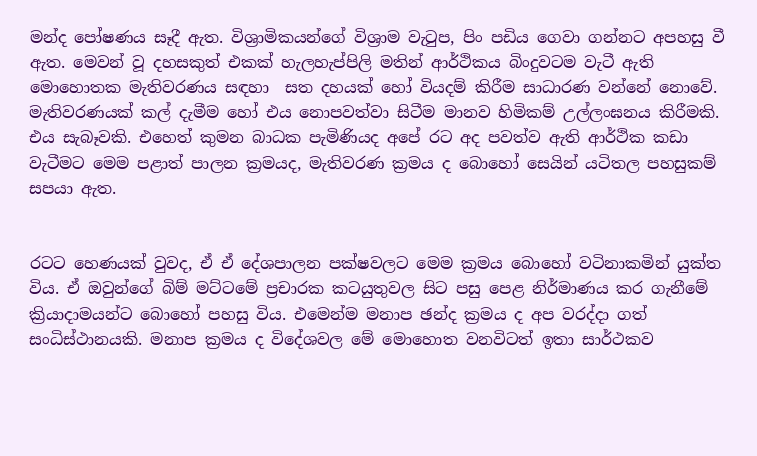මන්ද පෝෂණය සෑදී ඇත. විශ්‍රාමිකයන්ගේ විශ්‍රාම වැටුප, පිං පඩිය ගෙවා ගන්නට අපහසු වී ඇත. මෙවන් වූ දහසකුත් එකක් හැලහැප්පිලි මතින් ආර්ථිකය බිංදුවටම වැටී ඇති  මොහොතක මැතිවරණය සඳහා  සත දහයක් හෝ වියදම් කිරීම සාධාරණ වන්නේ නොවේ. මැතිවරණයක් කල් දැමීම හෝ එය නොපවත්වා සිටීම මානව හිමිකම් උල්ලංඝනය කිරීමකි. එය සැබෑවකි. එහෙත් කුමන බාධක පැමිණියද අපේ රට අද පවත්ව ඇති ආර්ථික කඩා වැටීමට මෙම පළාත් පාලන ක්‍රමයද, මැතිවරණ ක්‍රමය ද බොහෝ සෙයින් යටිතල පහසුකම් සපයා ඇත.


රටට හෙණයක් වුවද, ඒ ඒ දේශපාලන පක්ෂවලට මෙම ක්‍රමය බොහෝ වටිනාකමින් යුක්ත විය. ඒ ඔවුන්ගේ බිම් මට්ටමේ ප්‍රචාරක කටයුතුවල සිට පසු පෙළ නිර්මාණය කර ගැනීමේ ක්‍රියාදාමයන්ට බොහෝ පහසු විය. එමෙන්ම මනාප ඡන්ද ක්‍රමය ද අප වරද්දා ගත් සංධිස්ථානයකි. මනාප ක්‍රමය ද විදේශවල මේ මොහොත වනවිටත් ඉතා සාර්ථකව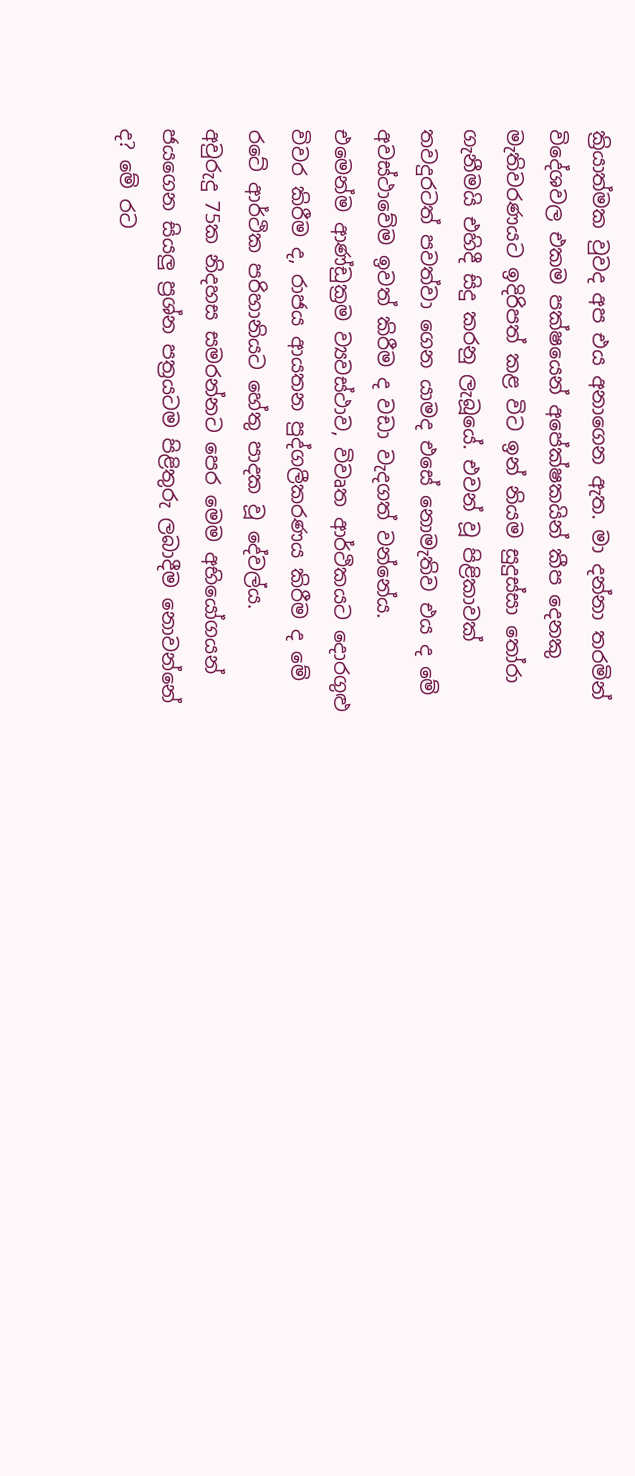ක්‍රියාත්මක වුවද අප එය අනාගෙන ඇත. මා දන්නා තරමින් විදේශවල එකම පක්ෂයෙන් අපේක්ෂකයින් කීප දෙනකු මැතිවරණයට ඉදිරිපත් කළ විට ඉන් නියම සුදුස්සා තෝරා ගැනීමයි එහිදී සිදු කරනු ලැබූයේ. එවන් වූ පිළිකාවක් තවදුරටත් පවත්වා ගෙන යාමද එසේ නොමැතිව එය ද මේ අවස්ථාවේම ඉවත් කිරීම ද වඩා වැදගත් වන්නේය.
එමෙන්ම ආණ්ඩුක්‍රම ව්‍යවස්ථාව, විවෘත ආර්ථිකයට දොරගුළු විවර කිරීම ද, රාජය ආයතන පුද්ගලීකරණය කිරීම ද මේ රටේ ආර්ථික පරිහානියට හේතු පාදක වූ දේවල්ය.
අවුරුදු 75ක නිදහස සමරන්නට පෙර මෙම අභියෝගයන් ජයගෙන සියලු ප්‍රශ්න පත්‍රයටම පිළිතුරු ලබාදීම නොවන්නේ ද? මේ රට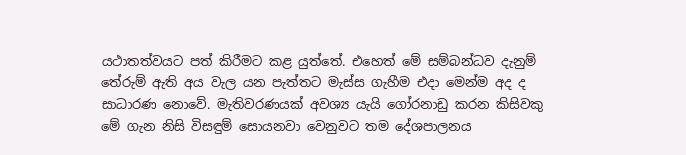යථාතත්වයට පත් කිරීමට කළ යුත්තේ. එහෙත් මේ සම්බන්ධව දැනුම් තේරුම් ඇති අය වැල යන පැත්තට මැස්ස ගැහීම එදා මෙන්ම අද ද සාධාරණ නොවේ. මැතිවරණයක් අවශ්‍ය යැයි ගෝරනාඩු කරන කිසිවකු මේ ගැන නිසි විසඳුම් සොයනවා වෙනුවට තම දේශපාලනය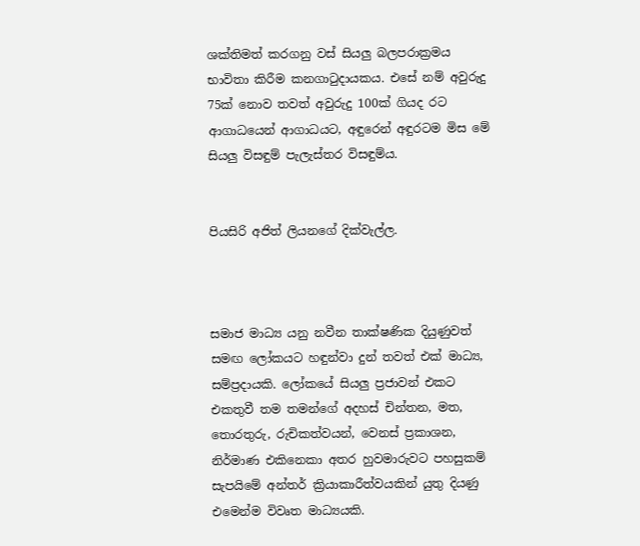ශක්තිමත් කරගනු වස් සියලු බලපරාක්‍රමය භාවිතා කිරීම කනගාටුදායකය. එසේ නම් අවුරුදු 75ක් නොව තවත් අවුරුදු 100ක් ගියද රට ආගාධයෙන් ආගාධයට, අඳුරෙන් අඳුරටම මිස මේ සියලු විසඳුම් පැලැස්තර විසඳුම්ය.


පියසිරි අජිත් ලියනගේ දික්වැල්ල.



සමාජ මාධ්‍ය යනු නවීන තාක්ෂණික දියුණුවත් සමඟ ලෝකයට හඳුන්වා දුන් තවත් එක් මාධ්‍ය, සම්ප්‍රදායකි. ලෝකයේ සියලු ප්‍රජාවන් එකට එකතුවී තම තමන්ගේ අදහස් චින්තන, මත, තොරතුරු, රුචිකත්වයන්, වෙනස් ප්‍රකාශන, නිර්මාණ එකිනෙකා අතර හුවමාරුවට පහසුකම් සැපයිමේ අන්තර් ක්‍රියාකාරීත්වයකින් යුතු දියණු එමෙන්ම විවෘත මාධ්‍යයකි.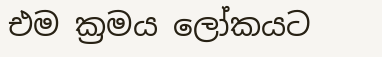එම ක්‍රමය ලෝකයට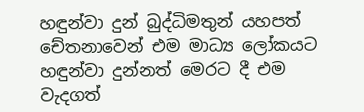හඳුන්වා දුන් බුද්ධිමතුන් යහපත් චේතනාවෙන් එම මාධ්‍ය ලෝකයට හඳුන්වා දුන්නත් මෙරට දී එම වැදගත්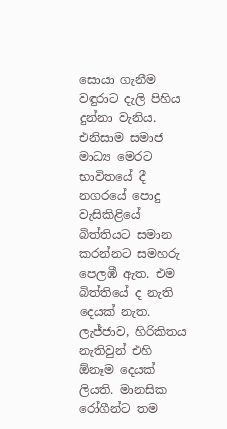සොයා ගැනීම වඳුරාට දැලි පිහිය දුන්නා වැනිය. එනිසාම සමාජ මාධ්‍ය මෙරට භාවිතයේ දී නගරයේ පොදු වැසිකිළියේ බිත්තියට සමාන කරන්නට සමහරු පෙලඹී ඇත. එම බිත්තියේ ද නැති දෙයක් නැත. ලැජ්ජාව, හිරිකිතය නැතිවුන් එහි ඕනෑම දෙයක් ලියති. මානසික රෝගීන්ට තම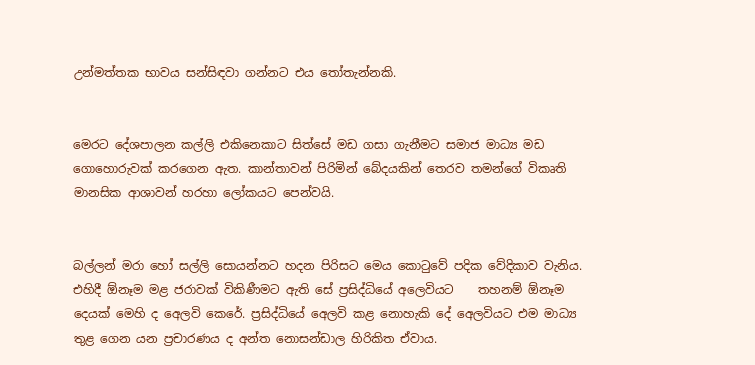උන්මත්තක භාවය සන්සිඳවා ගන්නට එය තෝතැන්නකි.


මෙරට දේශපාලන කල්ලි එකිනෙකාට සිත්සේ මඩ ගසා ගැනීමට සමාජ මාධ්‍ය මඩ ගොහොරුවක් කරගෙන ඇත. කාන්තාවන් පිරිමින් බේදයකින් තෙරව තමන්ගේ විකෘති මානසික ආශාවන් හරහා ලෝකයට පෙන්වයි.


බල්ලන් මරා හෝ සල්ලි සොයන්නට හදන පිරිසට මෙය කොටුවේ පදික වේදිකාව වැනිය. එහිදී ඕනෑම මළ ජරාවක් විකිණීමට ඇති සේ ප්‍රසිද්ධියේ අලෙවියට    තහනම් ඕනෑම දෙයක් මෙහි ද අෙලවි කෙරේ. ප්‍රසිද්ධියේ අෙලවි කළ නොහැකි දේ අෙලවියට එම මාධ්‍ය තුළ ගෙන යන ප්‍රචාරණය ද අන්ත නොසන්ඩාල හිරිකිත ඒවාය.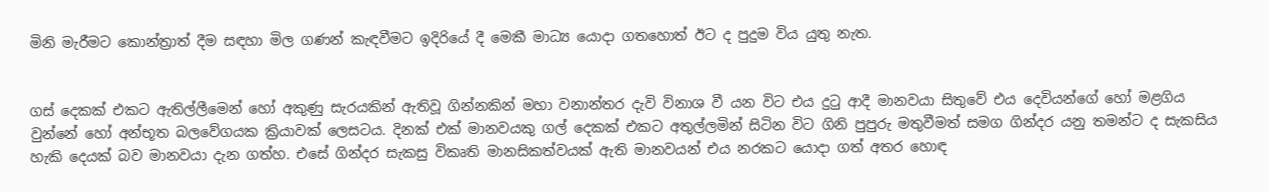මිනි මැරීමට කොන්ත්‍රාත් දීම සඳහා මිල ගණන් කැඳවීමට ඉදිරියේ දී මෙකී මාධ්‍ය යොදා ගතහොත් ඊට ද පුදුම විය යුතු නැත.


ගස් දෙකක් එකට ඇතිල්ලීමෙන් හෝ අකුණු සැරයකින් ඇතිවූ ගින්නකින් මහා වනාන්තර දැවි විනාශ වී යන විට එය දුටු ආදී මානවයා සිතුවේ එය දෙවියන්ගේ හෝ මළගිය වුන්නේ හෝ අන්භූත බලවේගයක ක්‍රියාවක් ලෙසටය. දිනක් එක් මානවයකු ගල් දෙකක් එකට අතුල්ලමින් සිටින විට ගිනි පුපුරු මතුවීමත් සමග ගින්දර යනු තමන්ට ද සැකසිය හැකි දෙයක් බව මානවයා දැන ගත්හ. එසේ ගින්දර සැකසු විකෘති මානසිකත්වයක් ඇති මානවයන් එය නරකට යොදා ගත් අතර හොඳ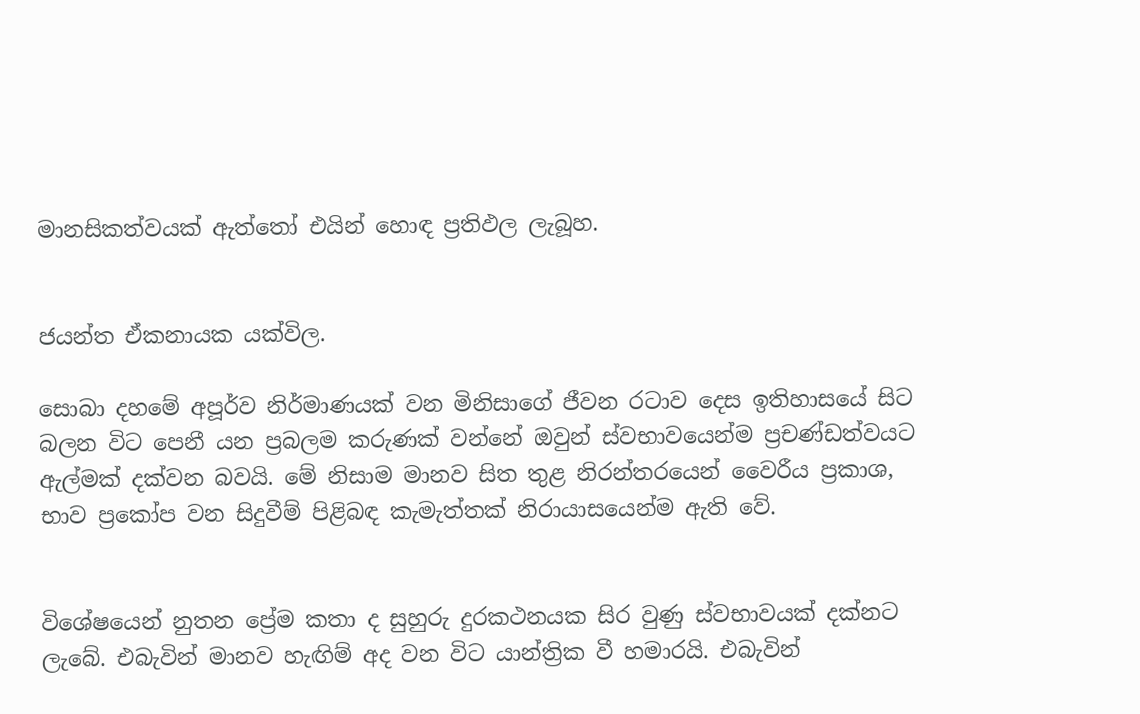මානසිකත්වයක් ඇත්තෝ එයින් හොඳ ප්‍රතිඵල ලැබූහ.


ජයන්ත ඒකනායක යක්විල.

සොබා දහමේ අපූර්ව නිර්මාණයක් වන මිනිසාගේ ජීවන රටාව දෙස ඉතිහාසයේ සිට බලන විට පෙනී යන ප්‍රබලම කරුණක් වන්නේ ඔවුන් ස්වභාවයෙන්ම ප්‍රචණ්ඩත්වයට ඇල්මක් දක්වන බවයි. මේ නිසාම මානව සිත තුළ නිරන්තරයෙන් වෛරීය ප්‍රකාශ, භාව ප්‍රකෝප වන සිදුවීම් පිළිබඳ කැමැත්තක් නිරායාසයෙන්ම ඇති වේ.


විශේෂයෙන් නුතන ප්‍රේම කතා ද සුහුරු දුරකථනයක සිර වුණු ස්වභාවයක් දක්නට ලැබේ. එබැවින් මානව හැඟිම් අද වන විට යාන්ත්‍රික වී හමාරයි. එබැවින්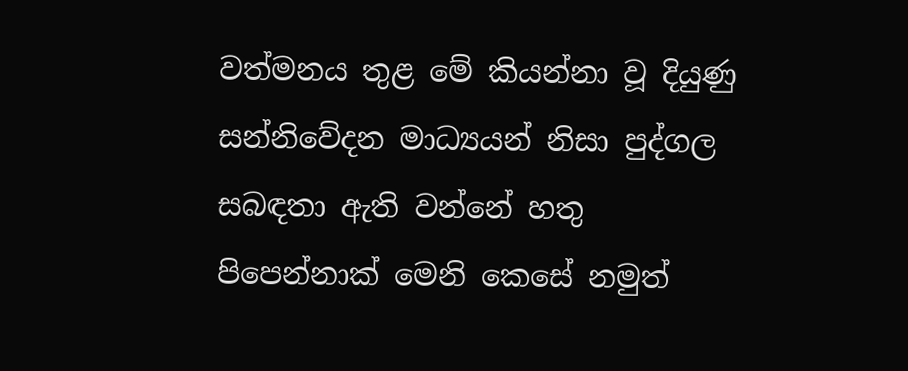වත්මනය තුළ මේ කියන්නා වූ දියුණු සන්නිවේදන මාධ්‍යයන් නිසා පුද්ගල සබඳතා ඇති වන්නේ හතු පිපෙන්නාක් මෙනි කෙසේ නමුත්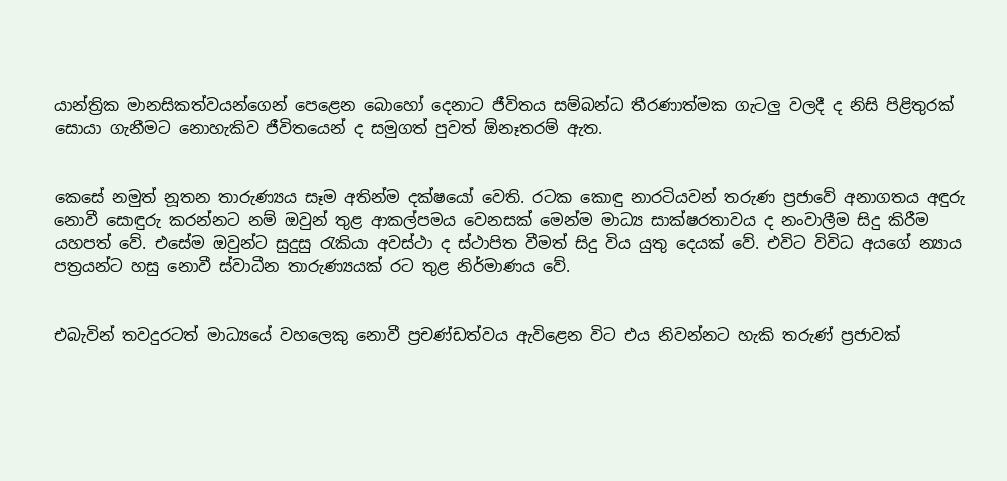යාන්ත්‍රික මානසිකත්වයන්ගෙන් පෙළෙන බොහෝ දෙනාට ජීවිතය සම්බන්ධ තීරණාත්මක ගැටලු වලදී ද නිසි පිළිතුරක් සොයා ගැනීමට නොහැකිව ජීවිතයෙන් ද සමුගත් පුවත් ඕනෑතරම් ඇත.


කෙසේ නමුත් නූතන තාරුණ්‍යය සෑම අතින්ම දක්ෂයෝ වෙති. රටක කොඳු නාරටියවන් තරුණ ප්‍රජාවේ අනාගතය අඳුරු නොවී සොඳුරු කරන්නට නම් ඔවුන් තුළ ආකල්පමය වෙනසක් මෙන්ම මාධ්‍ය සාක්ෂරතාවය ද නංවාලීම සිදු කිරීම යහපත් වේ. එසේම ඔවුන්ට සුදුසු රැකියා අවස්ථා ද ස්ථාපිත වීමත් සිදු විය යුතු දෙයක් වේ. එවිට විවිධ අයගේ න්‍යාය පත්‍රයන්ට හසු නොවී ස්වාධීන තාරුණ්‍යයක් රට තුළ නිර්මාණය වේ.


එබැවින් තවදුරටත් මාධ්‍යයේ වහලෙකු නොවී ප්‍රචණ්ඩත්වය ඇවිළෙන විට එය නිවන්නට හැකි තරුණ්‍ ප්‍රජාවක්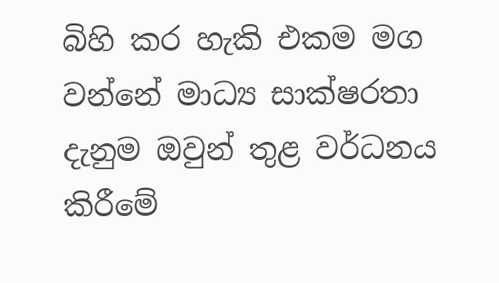බිහි කර හැකි එකම මග වන්නේ මාධ්‍ය සාක්ෂරතා දැනුම ඔවුන් තුළ වර්ධනය කිරීමේ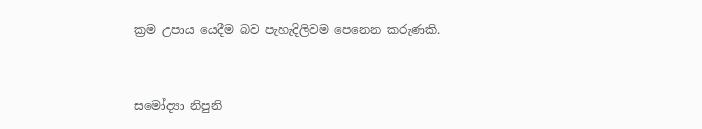ක්‍රම උපාය යෙදීම බව පැහැදිලිවම පෙනෙන කරුණකි.


සමෝද්‍යා නිපුනි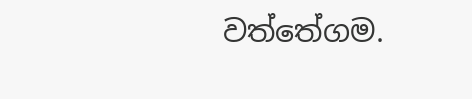වත්තේගම.